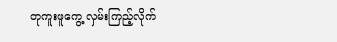တုကူးဖူကွေ့ လှမ်းကြည့်လိုက်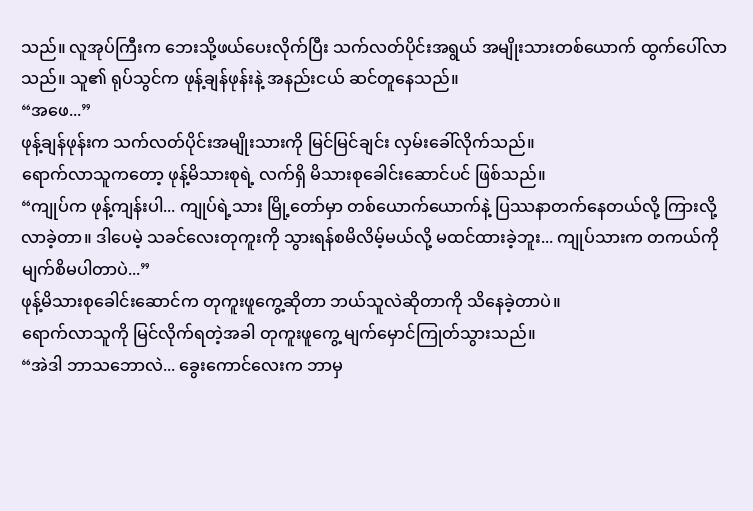သည်။ လူအုပ်ကြီးက ဘေးသို့ဖယ်ပေးလိုက်ပြီး သက်လတ်ပိုင်းအရွယ် အမျိုးသားတစ်ယောက် ထွက်ပေါ်လာသည်။ သူ၏ ရုပ်သွင်က ဖုန့်ချန်ဖုန်းနဲ့ အနည်းငယ် ဆင်တူနေသည်။
“အဖေ...”
ဖုန့်ချန်ဖုန်းက သက်လတ်ပိုင်းအမျိုးသားကို မြင်မြင်ချင်း လှမ်းခေါ်လိုက်သည်။
ရောက်လာသူကတော့ ဖုန့်မိသားစုရဲ့ လက်ရှိ မိသားစုခေါင်းဆောင်ပင် ဖြစ်သည်။
“ကျုပ်က ဖုန့်ကျန်းပါ... ကျုပ်ရဲ့သား မြို့တော်မှာ တစ်ယောက်ယောက်နဲ့ ပြဿနာတက်နေတယ်လို့ ကြားလို့ လာခဲ့တာ။ ဒါပေမဲ့ သခင်လေးတုကူးကို သွားရန်စမိလိမ့်မယ်လို့ မထင်ထားခဲ့ဘူး... ကျုပ်သားက တကယ်ကို မျက်စိမပါတာပဲ...”
ဖုန့်မိသားစုခေါင်းဆောင်က တုကူးဖူကွေ့ဆိုတာ ဘယ်သူလဲဆိုတာကို သိနေခဲ့တာပဲ။
ရောက်လာသူကို မြင်လိုက်ရတဲ့အခါ တုကူးဖူကွေ့ မျက်မှောင်ကြုတ်သွားသည်။
“အဲဒါ ဘာသဘောလဲ... ခွေးကောင်လေးက ဘာမှ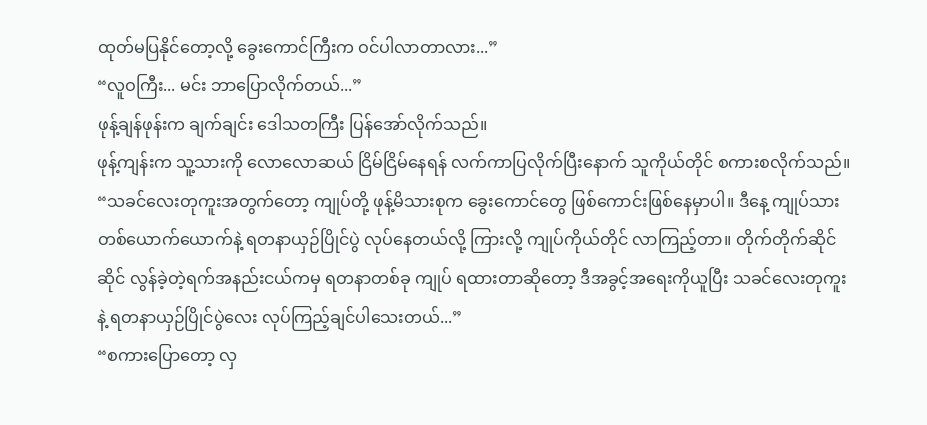ထုတ်မပြနိုင်တော့လို့ ခွေးကောင်ကြီးက ဝင်ပါလာတာလား...”
“လူဝကြီး... မင်း ဘာပြောလိုက်တယ်...”
ဖုန့်ချန်ဖုန်းက ချက်ချင်း ဒေါသတကြီး ပြန်အော်လိုက်သည်။
ဖုန့်ကျန်းက သူ့သားကို လောလောဆယ် ငြိမ်ငြိမ်နေရန် လက်ကာပြလိုက်ပြီးနောက် သူကိုယ်တိုင် စကားစလိုက်သည်။
“သခင်လေးတုကူးအတွက်တော့ ကျုပ်တို့ ဖုန့်မိသားစုက ခွေးကောင်တွေ ဖြစ်ကောင်းဖြစ်နေမှာပါ။ ဒီနေ့ ကျုပ်သား တစ်ယောက်ယောက်နဲ့ ရတနာယှဉ်ပြိုင်ပွဲ လုပ်နေတယ်လို့ ကြားလို့ ကျုပ်ကိုယ်တိုင် လာကြည့်တာ။ တိုက်တိုက်ဆိုင်ဆိုင် လွန်ခဲ့တဲ့ရက်အနည်းငယ်ကမှ ရတနာတစ်ခု ကျုပ် ရထားတာဆိုတော့ ဒီအခွင့်အရေးကိုယူပြီး သခင်လေးတုကူးနဲ့ ရတနာယှဉ်ပြိုင်ပွဲလေး လုပ်ကြည့်ချင်ပါသေးတယ်...”
“စကားပြောတော့ လှ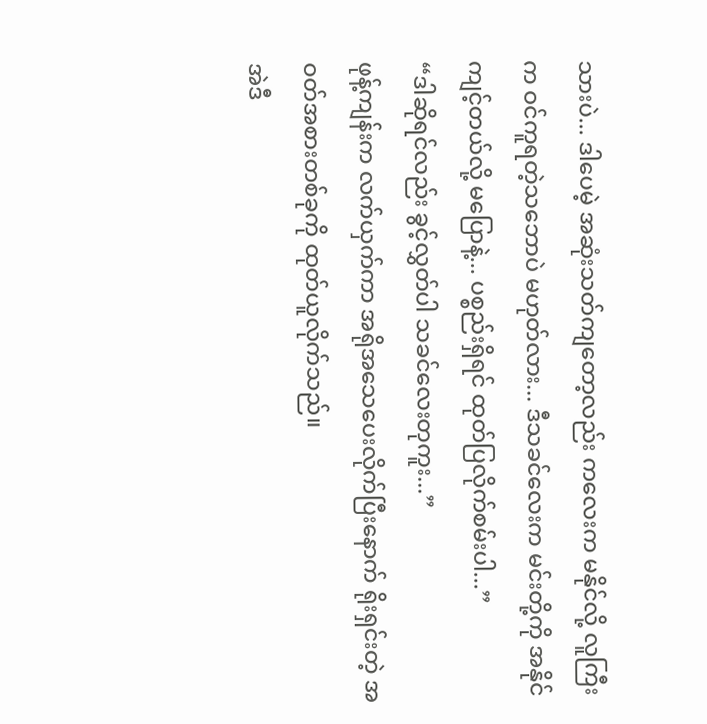သားပဲ... ဒါပေမဲ့ အဆုံးသတ်ကျတော့လည်း ကလေးက မနိုင်လို့ လူကြီးက ဝင်ကူရတဲ့သဘောပဲ မဟုတ်လား... ဒီသခင်လေးက မင်းတို့ကို အနိုင်ကျင့်တယ်လို့ မပြောနဲ့... ပစ္စည်းရှိရင် ထုတ်ပြလိုက်စမ်းပါ...”
“ဒါဆိုရင်လည်း ခွင့်လွှတ်ပါ သခင်လေးတုကူး...”
ဖုန့်ကျန်းက လက်ယှက်ကာ အရိုအသေပေးလိုက်ပြီးနောက် ရိုးရှင်းတဲ့ အဝတ်အစားတစ်ခုကို ထုတ်ယူလိုက်သည်။
အဲဒီ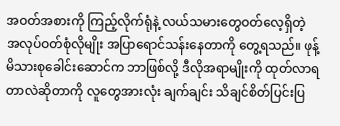အဝတ်အစားကို ကြည့်လိုက်ရုံနဲ့ လယ်သမားတွေဝတ်လေ့ရှိတဲ့ အလုပ်ဝတ်စုံလိုမျိုး အပြာရောင်သန်းနေတာကို တွေ့ရသည်။ ဖုန့်မိသားစုခေါင်းဆောင်က ဘာဖြစ်လို့ ဒီလိုအရာမျိုးကို ထုတ်လာရတာလဲဆိုတာကို လူတွေအားလုံး ချက်ချင်း သိချင်စိတ်ပြင်းပြ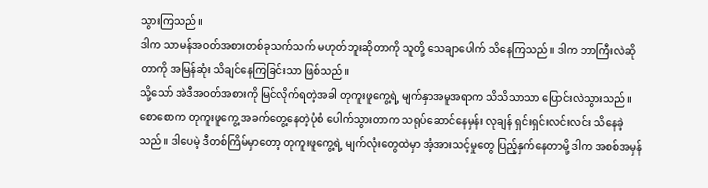သွားကြသည်။
ဒါက သာမန်အဝတ်အစားတစ်ခုသက်သက် မဟုတ်ဘူးဆိုတာကို သူတို့ သေချာပေါက် သိနေကြသည်။ ဒါက ဘာကြီးလဲဆိုတာကို အမြန်ဆုံး သိချင်နေကြခြင်းသာ ဖြစ်သည်။
သို့သော် အဲဒီအဝတ်အစားကို မြင်လိုက်ရတဲ့အခါ တုကူးဖူကွေ့ရဲ့ မျက်နှာအမူအရာက သိသိသာသာ ပြောင်းလဲသွားသည်။
စောစောက တုကူးဖူကွေ့ အခက်တွေ့နေတဲ့ပုံစံ ပေါက်သွားတာက သရုပ်ဆောင်နေမှန်း လုချန် ရှင်းရှင်းလင်းလင်း သိနေခဲ့သည်။ ဒါပေမဲ့ ဒီတစ်ကြိမ်မှာတော့ တုကူးဖူကွေ့ရဲ့ မျက်လုံးတွေထဲမှာ အံ့အားသင့်မှုတွေ ပြည့်နှက်နေတာမို့ ဒါက အစစ်အမှန်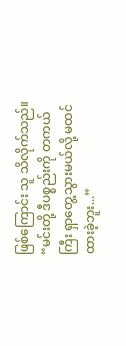ဖြစ်ကြောင်း သူ သိလိုက်သည်။
“မင်းတို့ ဒီပစ္စည်းကို တကယ်ကြီး ရှာတွေ့သွားမယ်လို့ မထင်ထားခဲ့ဘူး...”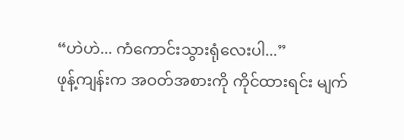“ဟဲဟဲ... ကံကောင်းသွားရုံလေးပါ...”
ဖုန့်ကျန်းက အဝတ်အစားကို ကိုင်ထားရင်း မျက်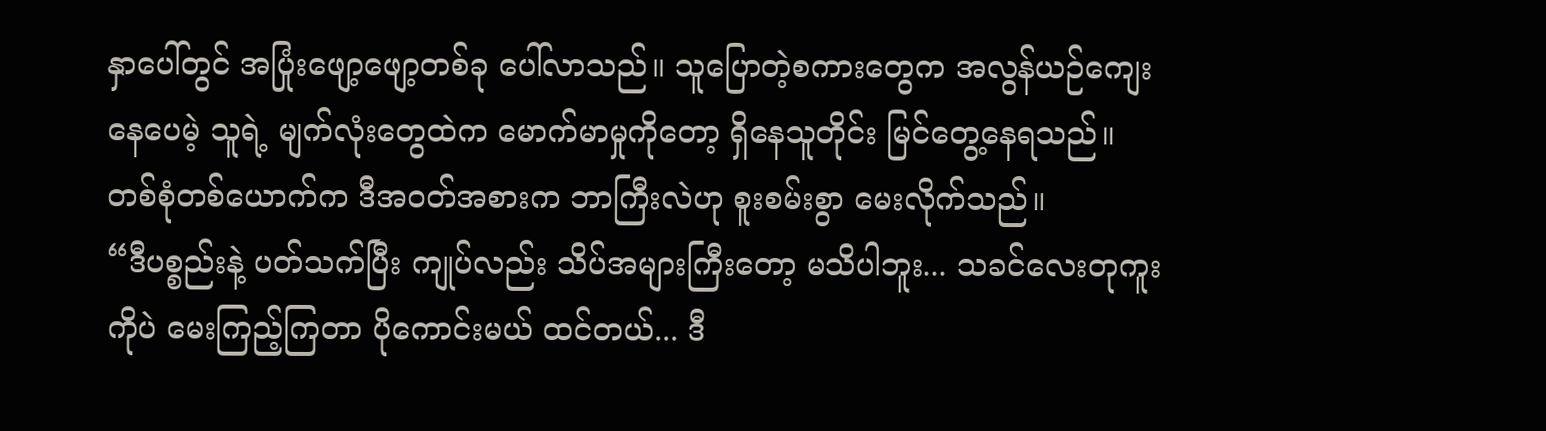နှာပေါ်တွင် အပြုံးဖျော့ဖျော့တစ်ခု ပေါ်လာသည်။ သူပြောတဲ့စကားတွေက အလွန်ယဉ်ကျေးနေပေမဲ့ သူရဲ့ မျက်လုံးတွေထဲက မောက်မာမှုကိုတော့ ရှိနေသူတိုင်း မြင်တွေ့နေရသည်။
တစ်စုံတစ်ယောက်က ဒီအဝတ်အစားက ဘာကြီးလဲဟု စူးစမ်းစွာ မေးလိုက်သည်။
“ဒီပစ္စည်းနဲ့ ပတ်သက်ပြီး ကျုပ်လည်း သိပ်အများကြီးတော့ မသိပါဘူး... သခင်လေးတုကူးကိုပဲ မေးကြည့်ကြတာ ပိုကောင်းမယ် ထင်တယ်... ဒီ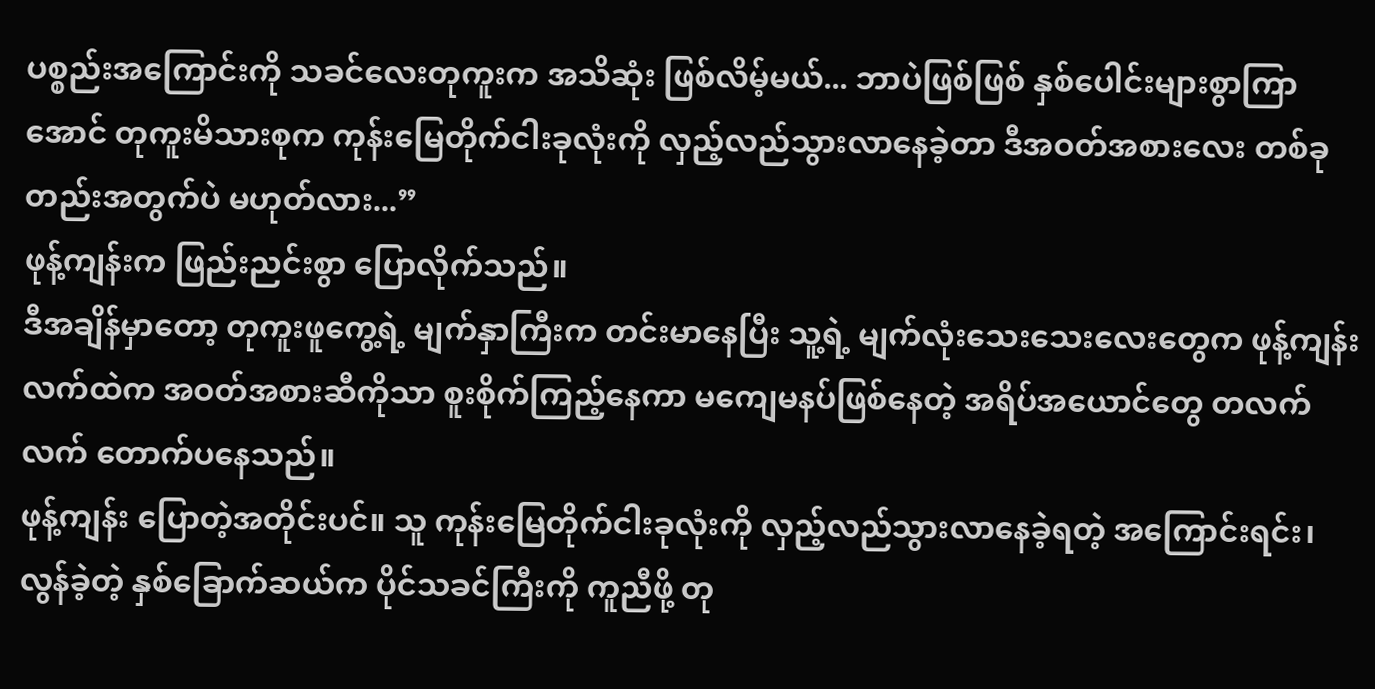ပစ္စည်းအကြောင်းကို သခင်လေးတုကူးက အသိဆုံး ဖြစ်လိမ့်မယ်... ဘာပဲဖြစ်ဖြစ် နှစ်ပေါင်းများစွာကြာအောင် တုကူးမိသားစုက ကုန်းမြေတိုက်ငါးခုလုံးကို လှည့်လည်သွားလာနေခဲ့တာ ဒီအဝတ်အစားလေး တစ်ခုတည်းအတွက်ပဲ မဟုတ်လား...”
ဖုန့်ကျန်းက ဖြည်းညင်းစွာ ပြောလိုက်သည်။
ဒီအချိန်မှာတော့ တုကူးဖူကွေ့ရဲ့ မျက်နှာကြီးက တင်းမာနေပြီး သူ့ရဲ့ မျက်လုံးသေးသေးလေးတွေက ဖုန့်ကျန်းလက်ထဲက အဝတ်အစားဆီကိုသာ စူးစိုက်ကြည့်နေကာ မကျေမနပ်ဖြစ်နေတဲ့ အရိပ်အယောင်တွေ တလက်လက် တောက်ပနေသည်။
ဖုန့်ကျန်း ပြောတဲ့အတိုင်းပင်။ သူ ကုန်းမြေတိုက်ငါးခုလုံးကို လှည့်လည်သွားလာနေခဲ့ရတဲ့ အကြောင်းရင်း၊ လွန်ခဲ့တဲ့ နှစ်ခြောက်ဆယ်က ပိုင်သခင်ကြီးကို ကူညီဖို့ တု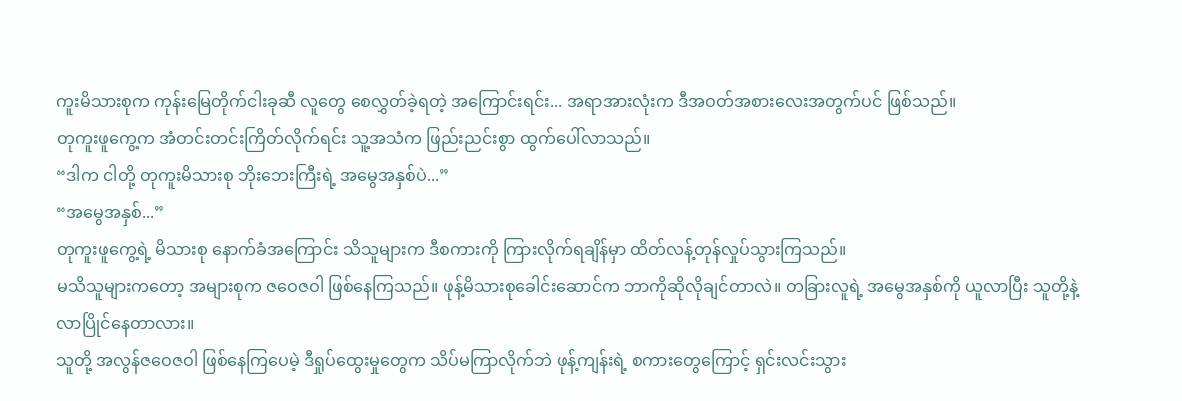ကူးမိသားစုက ကုန်းမြေတိုက်ငါးခုဆီ လူတွေ စေလွှတ်ခဲ့ရတဲ့ အကြောင်းရင်း... အရာအားလုံးက ဒီအဝတ်အစားလေးအတွက်ပင် ဖြစ်သည်။
တုကူးဖူကွေ့က အံတင်းတင်းကြိတ်လိုက်ရင်း သူ့အသံက ဖြည်းညင်းစွာ ထွက်ပေါ်လာသည်။
“ဒါက ငါတို့ တုကူးမိသားစု ဘိုးဘေးကြီးရဲ့ အမွေအနှစ်ပဲ...”
“အမွေအနှစ်...”
တုကူးဖူကွေ့ရဲ့ မိသားစု နောက်ခံအကြောင်း သိသူများက ဒီစကားကို ကြားလိုက်ရချိန်မှာ ထိတ်လန့်တုန်လှုပ်သွားကြသည်။
မသိသူများကတော့ အများစုက ဇဝေဇဝါ ဖြစ်နေကြသည်။ ဖုန့်မိသားစုခေါင်းဆောင်က ဘာကိုဆိုလိုချင်တာလဲ။ တခြားလူရဲ့ အမွေအနှစ်ကို ယူလာပြီး သူတို့နဲ့ လာပြိုင်နေတာလား။
သူတို့ အလွန်ဇဝေဇဝါ ဖြစ်နေကြပေမဲ့ ဒီရှုပ်ထွေးမှုတွေက သိပ်မကြာလိုက်ဘဲ ဖုန့်ကျန်းရဲ့ စကားတွေကြောင့် ရှင်းလင်းသွား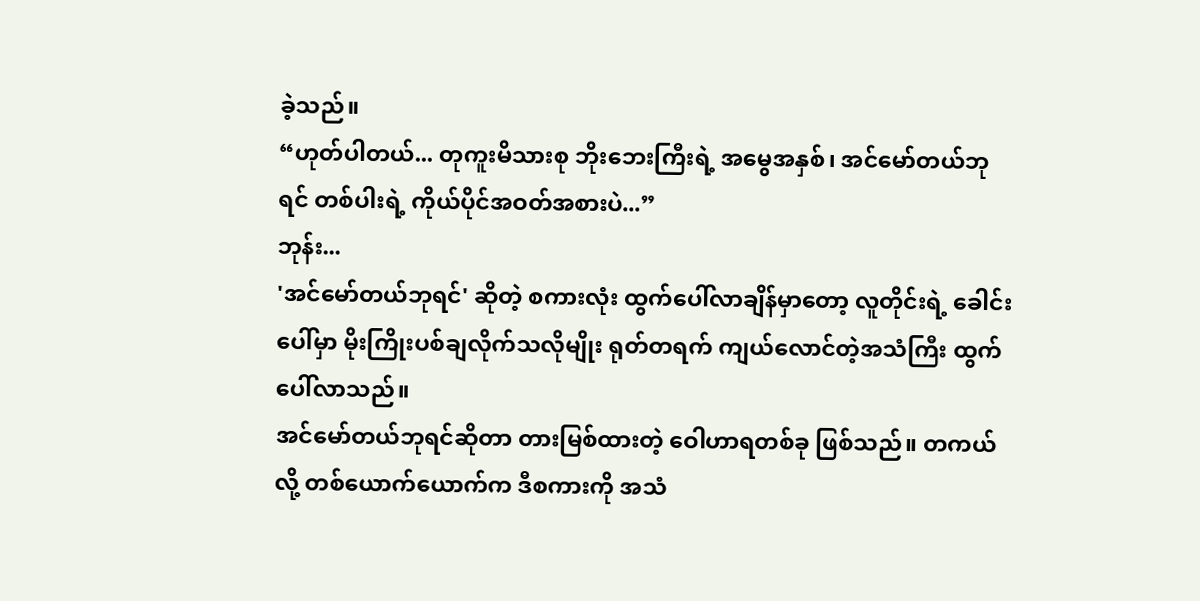ခဲ့သည်။
“ဟုတ်ပါတယ်... တုကူးမိသားစု ဘိုးဘေးကြီးရဲ့ အမွေအနှစ်၊ အင်မော်တယ်ဘုရင် တစ်ပါးရဲ့ ကိုယ်ပိုင်အဝတ်အစားပဲ...”
ဘုန်း...
'အင်မော်တယ်ဘုရင်' ဆိုတဲ့ စကားလုံး ထွက်ပေါ်လာချိန်မှာတော့ လူတိုင်းရဲ့ ခေါင်းပေါ်မှာ မိုးကြိုးပစ်ချလိုက်သလိုမျိုး ရုတ်တရက် ကျယ်လောင်တဲ့အသံကြီး ထွက်ပေါ်လာသည်။
အင်မော်တယ်ဘုရင်ဆိုတာ တားမြစ်ထားတဲ့ ဝေါဟာရတစ်ခု ဖြစ်သည်။ တကယ်လို့ တစ်ယောက်ယောက်က ဒီစကားကို အသံ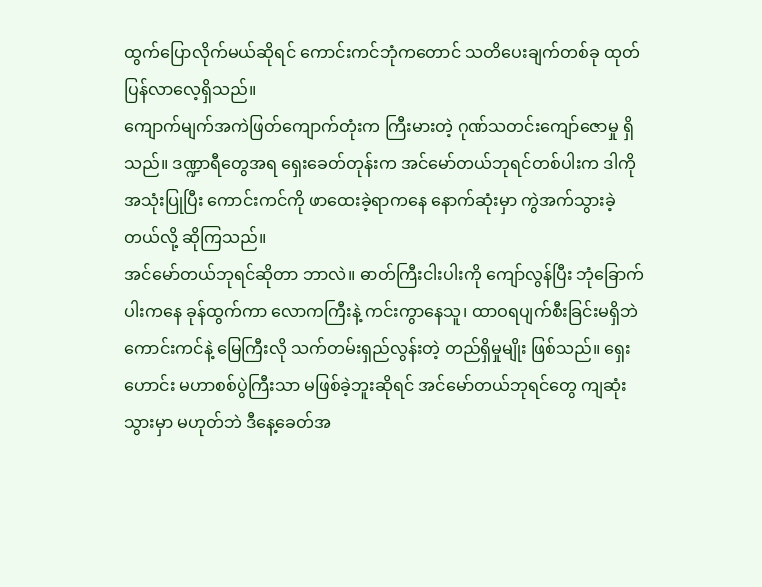ထွက်ပြောလိုက်မယ်ဆိုရင် ကောင်းကင်ဘုံကတောင် သတိပေးချက်တစ်ခု ထုတ်ပြန်လာလေ့ရှိသည်။
ကျောက်မျက်အကဲဖြတ်ကျောက်တုံးက ကြီးမားတဲ့ ဂုဏ်သတင်းကျော်ဇောမှု ရှိသည်။ ဒဏ္ဍာရီတွေအရ ရှေးခေတ်တုန်းက အင်မော်တယ်ဘုရင်တစ်ပါးက ဒါကို အသုံးပြုပြီး ကောင်းကင်ကို ဖာထေးခဲ့ရာကနေ နောက်ဆုံးမှာ ကွဲအက်သွားခဲ့တယ်လို့ ဆိုကြသည်။
အင်မော်တယ်ဘုရင်ဆိုတာ ဘာလဲ။ ဓာတ်ကြီးငါးပါးကို ကျော်လွန်ပြီး ဘုံခြောက်ပါးကနေ ခုန်ထွက်ကာ လောကကြီးနဲ့ ကင်းကွာနေသူ၊ ထာဝရပျက်စီးခြင်းမရှိဘဲ ကောင်းကင်နဲ့ မြေကြီးလို သက်တမ်းရှည်လွန်းတဲ့ တည်ရှိမှုမျိုး ဖြစ်သည်။ ရှေးဟောင်း မဟာစစ်ပွဲကြီးသာ မဖြစ်ခဲ့ဘူးဆိုရင် အင်မော်တယ်ဘုရင်တွေ ကျဆုံးသွားမှာ မဟုတ်ဘဲ ဒီနေ့ခေတ်အ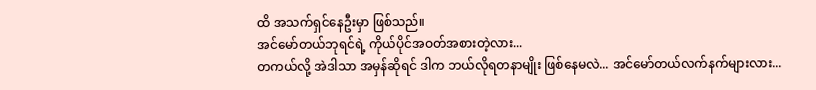ထိ အသက်ရှင်နေဦးမှာ ဖြစ်သည်။
အင်မော်တယ်ဘုရင်ရဲ့ ကိုယ်ပိုင်အဝတ်အစားတဲ့လား...
တကယ်လို့ အဲဒါသာ အမှန်ဆိုရင် ဒါက ဘယ်လိုရတနာမျိုး ဖြစ်နေမလဲ... အင်မော်တယ်လက်နက်များလား...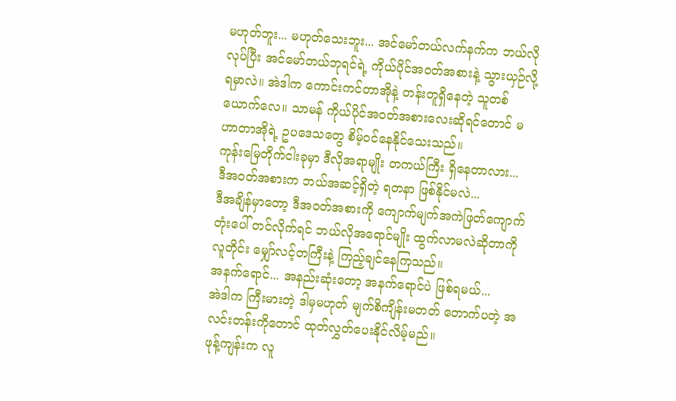မဟုတ်ဘူး... မဟုတ်သေးဘူး... အင်မော်တယ်လက်နက်က ဘယ်လိုလုပ်ပြီး အင်မော်တယ်ဘုရင်ရဲ့ ကိုယ်ပိုင်အဝတ်အစားနဲ့ သွားယှဉ်လို့ရမှာလဲ။ အဲဒါက ကောင်းကင်တာအိုနဲ့ တန်းတူရှိနေတဲ့ သူတစ်ယောက်လေ။ သာမန် ကိုယ်ပိုင်အဝတ်အစားလေးဆိုရင်တောင် မဟာတာအိုရဲ့ ဥပဒေသတွေ စိမ့်ဝင်နေနိုင်သေးသည်။
ကုန်းမြေတိုက်ငါးခုမှာ ဒီလိုအရာမျိုး တကယ်ကြီး ရှိနေတာလား...
ဒီအဝတ်အစားက ဘယ်အဆင့်ရှိတဲ့ ရတနာ ဖြစ်နိုင်မလဲ...
ဒီအချိန်မှာတော့ ဒီအဝတ်အစားကို ကျောက်မျက်အကဲဖြတ်ကျောက်တုံးပေါ် တင်လိုက်ရင် ဘယ်လိုအရောင်မျိုး ထွက်လာမလဲဆိုတာကို လူတိုင်း မျှော်လင့်တကြီးနဲ့ ကြည့်ချင်နေကြသည်။
အနက်ရောင်... အနည်းဆုံးတော့ အနက်ရောင်ပဲ ဖြစ်ရမယ်...
အဲဒါက ကြီးမားတဲ့ ဒါမှမဟုတ် မျက်စိကျိန်းမတတ် တောက်ပတဲ့ အလင်းတန်းကိုတောင် ထုတ်လွှတ်ပေးနိုင်လိမ့်မည်။
ဖုန့်ကျန်းက လူ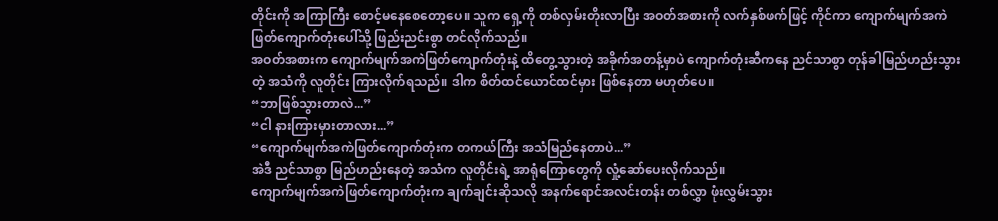တိုင်းကို အကြာကြီး စောင့်မနေစေတော့ပေ။ သူက ရှေ့ကို တစ်လှမ်းတိုးလာပြီး အဝတ်အစားကို လက်နှစ်ဖက်ဖြင့် ကိုင်ကာ ကျောက်မျက်အကဲဖြတ်ကျောက်တုံးပေါ်သို့ ဖြည်းညင်းစွာ တင်လိုက်သည်။
အဝတ်အစားက ကျောက်မျက်အကဲဖြတ်ကျောက်တုံးနဲ့ ထိတွေ့သွားတဲ့ အခိုက်အတန့်မှာပဲ ကျောက်တုံးဆီကနေ ညင်သာစွာ တုန်ခါမြည်ဟည်းသွားတဲ့ အသံကို လူတိုင်း ကြားလိုက်ရသည်။ ဒါက စိတ်ထင်ယောင်ထင်မှား ဖြစ်နေတာ မဟုတ်ပေ။
“ဘာဖြစ်သွားတာလဲ...”
“ငါ နားကြားမှားတာလား...”
“ကျောက်မျက်အကဲဖြတ်ကျောက်တုံးက တကယ်ကြီး အသံမြည်နေတာပဲ...”
အဲဒီ ညင်သာစွာ မြည်ဟည်းနေတဲ့ အသံက လူတိုင်းရဲ့ အာရုံကြောတွေကို လှုံ့ဆော်ပေးလိုက်သည်။
ကျောက်မျက်အကဲဖြတ်ကျောက်တုံးက ချက်ချင်းဆိုသလို အနက်ရောင်အလင်းတန်း တစ်လွှာ ဖုံးလွှမ်းသွား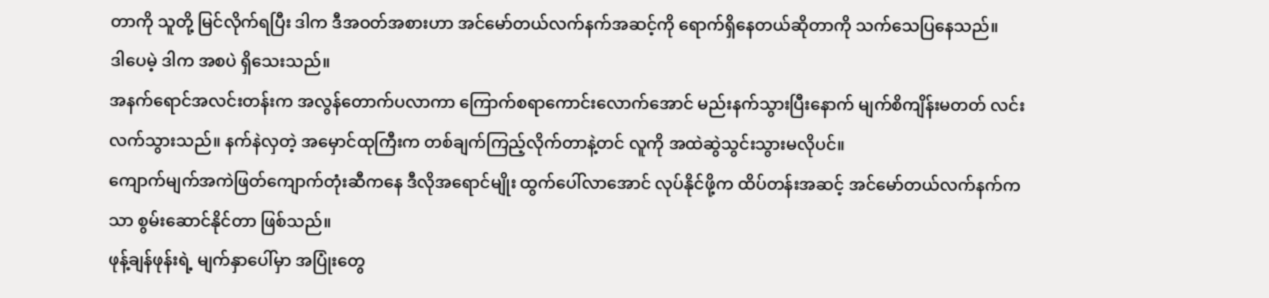တာကို သူတို့ မြင်လိုက်ရပြီး ဒါက ဒီအဝတ်အစားဟာ အင်မော်တယ်လက်နက်အဆင့်ကို ရောက်ရှိနေတယ်ဆိုတာကို သက်သေပြနေသည်။
ဒါပေမဲ့ ဒါက အစပဲ ရှိသေးသည်။
အနက်ရောင်အလင်းတန်းက အလွန်တောက်ပလာကာ ကြောက်စရာကောင်းလောက်အောင် မည်းနက်သွားပြီးနောက် မျက်စိကျိန်းမတတ် လင်းလက်သွားသည်။ နက်နဲလှတဲ့ အမှောင်ထုကြီးက တစ်ချက်ကြည့်လိုက်တာနဲ့တင် လူကို အထဲဆွဲသွင်းသွားမလိုပင်။
ကျောက်မျက်အကဲဖြတ်ကျောက်တုံးဆီကနေ ဒီလိုအရောင်မျိုး ထွက်ပေါ်လာအောင် လုပ်နိုင်ဖို့က ထိပ်တန်းအဆင့် အင်မော်တယ်လက်နက်ကသာ စွမ်းဆောင်နိုင်တာ ဖြစ်သည်။
ဖုန့်ချန်ဖုန်းရဲ့ မျက်နှာပေါ်မှာ အပြုံးတွေ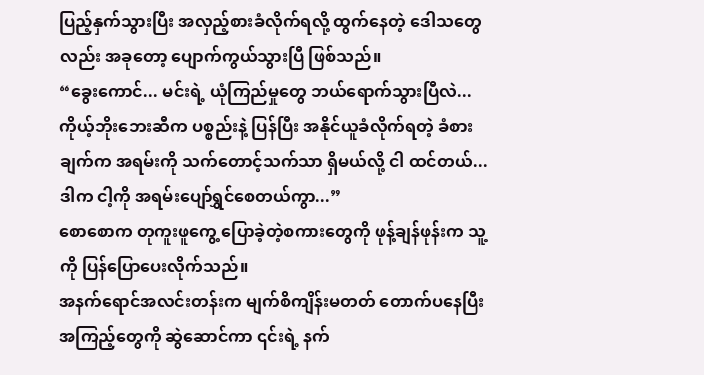ပြည့်နှက်သွားပြီး အလှည့်စားခံလိုက်ရလို့ ထွက်နေတဲ့ ဒေါသတွေလည်း အခုတော့ ပျောက်ကွယ်သွားပြီ ဖြစ်သည်။
“ခွေးကောင်... မင်းရဲ့ ယုံကြည်မှုတွေ ဘယ်ရောက်သွားပြီလဲ... ကိုယ့်ဘိုးဘေးဆီက ပစ္စည်းနဲ့ ပြန်ပြီး အနိုင်ယူခံလိုက်ရတဲ့ ခံစားချက်က အရမ်းကို သက်တောင့်သက်သာ ရှိမယ်လို့ ငါ ထင်တယ်... ဒါက ငါ့ကို အရမ်းပျော်ရွှင်စေတယ်ကွာ...”
စောစောက တုကူးဖူကွေ့ ပြောခဲ့တဲ့စကားတွေကို ဖုန့်ချန်ဖုန်းက သူ့ကို ပြန်ပြောပေးလိုက်သည်။
အနက်ရောင်အလင်းတန်းက မျက်စိကျိန်းမတတ် တောက်ပနေပြီး အကြည့်တွေကို ဆွဲဆောင်ကာ ၎င်းရဲ့ နက်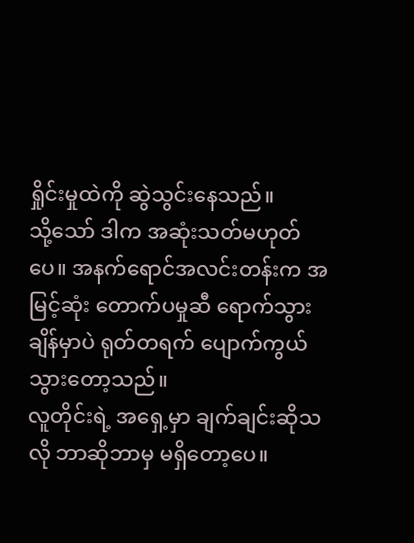ရှိုင်းမှုထဲကို ဆွဲသွင်းနေသည်။
သို့သော် ဒါက အဆုံးသတ်မဟုတ်ပေ။ အနက်ရောင်အလင်းတန်းက အမြင့်ဆုံး တောက်ပမှုဆီ ရောက်သွားချိန်မှာပဲ ရုတ်တရက် ပျောက်ကွယ်သွားတော့သည်။
လူတိုင်းရဲ့ အရှေ့မှာ ချက်ချင်းဆိုသလို ဘာဆိုဘာမှ မရှိတော့ပေ။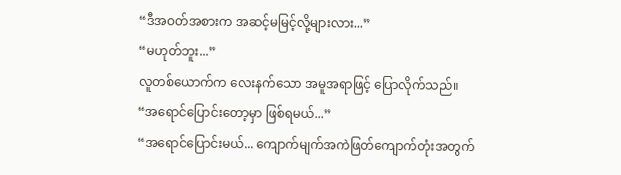“ဒီအဝတ်အစားက အဆင့်မမြင့်လို့များလား...”
“မဟုတ်ဘူး...”
လူတစ်ယောက်က လေးနက်သော အမူအရာဖြင့် ပြောလိုက်သည်။
“အရောင်ပြောင်းတော့မှာ ဖြစ်ရမယ်...”
“အရောင်ပြောင်းမယ်... ကျောက်မျက်အကဲဖြတ်ကျောက်တုံးအတွက်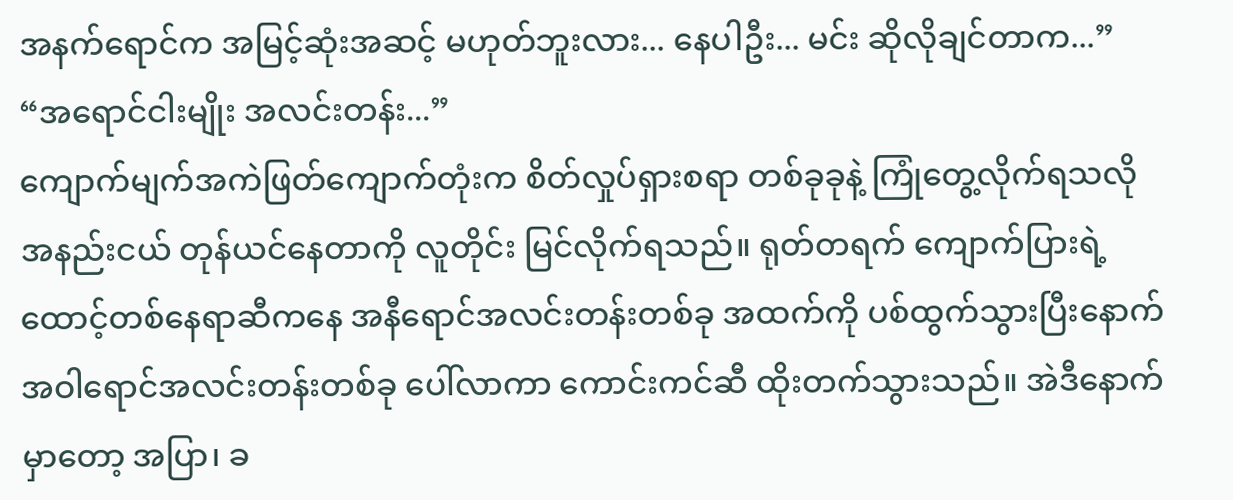အနက်ရောင်က အမြင့်ဆုံးအဆင့် မဟုတ်ဘူးလား... နေပါဦး... မင်း ဆိုလိုချင်တာက...”
“အရောင်ငါးမျိုး အလင်းတန်း...”
ကျောက်မျက်အကဲဖြတ်ကျောက်တုံးက စိတ်လှုပ်ရှားစရာ တစ်ခုခုနဲ့ ကြုံတွေ့လိုက်ရသလို အနည်းငယ် တုန်ယင်နေတာကို လူတိုင်း မြင်လိုက်ရသည်။ ရုတ်တရက် ကျောက်ပြားရဲ့ ထောင့်တစ်နေရာဆီကနေ အနီရောင်အလင်းတန်းတစ်ခု အထက်ကို ပစ်ထွက်သွားပြီးနောက် အဝါရောင်အလင်းတန်းတစ်ခု ပေါ်လာကာ ကောင်းကင်ဆီ ထိုးတက်သွားသည်။ အဲဒီနောက်မှာတော့ အပြာ၊ ခ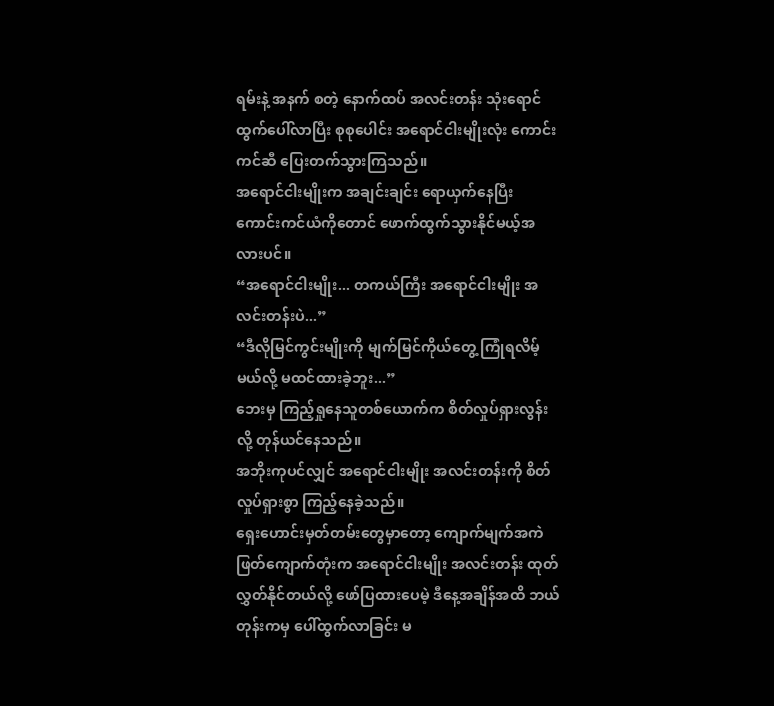ရမ်းနဲ့ အနက် စတဲ့ နောက်ထပ် အလင်းတန်း သုံးရောင် ထွက်ပေါ်လာပြီး စုစုပေါင်း အရောင်ငါးမျိုးလုံး ကောင်းကင်ဆီ ပြေးတက်သွားကြသည်။
အရောင်ငါးမျိုးက အချင်းချင်း ရောယှက်နေပြီး ကောင်းကင်ယံကိုတောင် ဖောက်ထွက်သွားနိုင်မယ့်အလားပင်။
“အရောင်ငါးမျိုး... တကယ်ကြီး အရောင်ငါးမျိုး အလင်းတန်းပဲ...”
“ဒီလိုမြင်ကွင်းမျိုးကို မျက်မြင်ကိုယ်တွေ့ ကြုံရလိမ့်မယ်လို့ မထင်ထားခဲ့ဘူး...”
ဘေးမှ ကြည့်ရှုနေသူတစ်ယောက်က စိတ်လှုပ်ရှားလွန်းလို့ တုန်ယင်နေသည်။
အဘိုးကုပင်လျှင် အရောင်ငါးမျိုး အလင်းတန်းကို စိတ်လှုပ်ရှားစွာ ကြည့်နေခဲ့သည်။
ရှေးဟောင်းမှတ်တမ်းတွေမှာတော့ ကျောက်မျက်အကဲဖြတ်ကျောက်တုံးက အရောင်ငါးမျိုး အလင်းတန်း ထုတ်လွှတ်နိုင်တယ်လို့ ဖော်ပြထားပေမဲ့ ဒီနေ့အချိန်အထိ ဘယ်တုန်းကမှ ပေါ်ထွက်လာခြင်း မ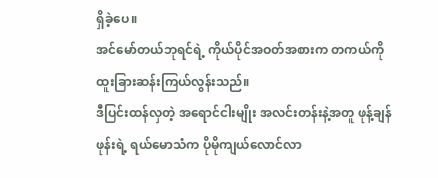ရှိခဲ့ပေ။
အင်မော်တယ်ဘုရင်ရဲ့ ကိုယ်ပိုင်အဝတ်အစားက တကယ်ကို ထူးခြားဆန်းကြယ်လွန်းသည်။
ဒီပြင်းထန်လှတဲ့ အရောင်ငါးမျိုး အလင်းတန်းနဲ့အတူ ဖုန့်ချန်ဖုန်းရဲ့ ရယ်မောသံက ပိုမိုကျယ်လောင်လာ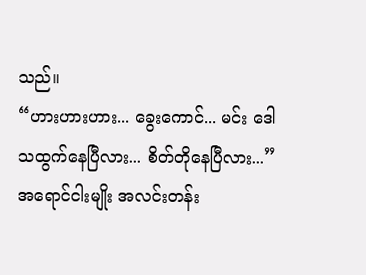သည်။
“ဟားဟားဟား... ခွေးကောင်... မင်း ဒေါသထွက်နေပြီလား... စိတ်တိုနေပြီလား...”
အရောင်ငါးမျိုး အလင်းတန်း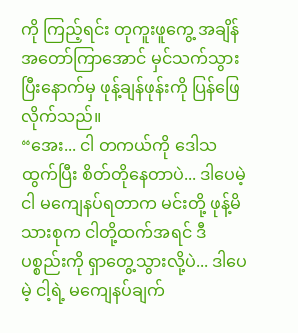ကို ကြည့်ရင်း တုကူးဖူကွေ့ အချိန်အတော်ကြာအောင် မှင်သက်သွားပြီးနောက်မှ ဖုန့်ချန်ဖုန်းကို ပြန်ဖြေလိုက်သည်။
“အေး... ငါ တကယ်ကို ဒေါသထွက်ပြီး စိတ်တိုနေတာပဲ... ဒါပေမဲ့ ငါ မကျေနပ်ရတာက မင်းတို့ ဖုန့်မိသားစုက ငါတို့ထက်အရင် ဒီပစ္စည်းကို ရှာတွေ့သွားလို့ပဲ... ဒါပေမဲ့ ငါ့ရဲ့ မကျေနပ်ချက်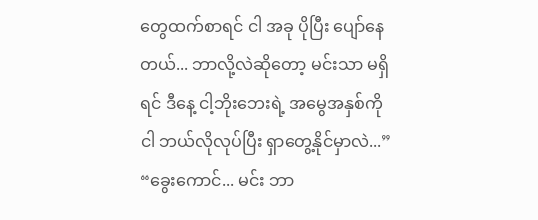တွေထက်စာရင် ငါ အခု ပိုပြီး ပျော်နေတယ်... ဘာလို့လဲဆိုတော့ မင်းသာ မရှိရင် ဒီနေ့ ငါ့ဘိုးဘေးရဲ့ အမွေအနှစ်ကို ငါ ဘယ်လိုလုပ်ပြီး ရှာတွေ့နိုင်မှာလဲ...”
“ခွေးကောင်... မင်း ဘာ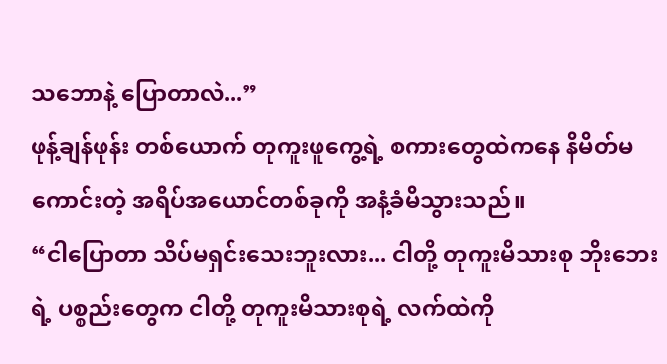သဘောနဲ့ ပြောတာလဲ...”
ဖုန့်ချန်ဖုန်း တစ်ယောက် တုကူးဖူကွေ့ရဲ့ စကားတွေထဲကနေ နိမိတ်မကောင်းတဲ့ အရိပ်အယောင်တစ်ခုကို အနံ့ခံမိသွားသည်။
“ငါပြောတာ သိပ်မရှင်းသေးဘူးလား... ငါတို့ တုကူးမိသားစု ဘိုးဘေးရဲ့ ပစ္စည်းတွေက ငါတို့ တုကူးမိသားစုရဲ့ လက်ထဲကို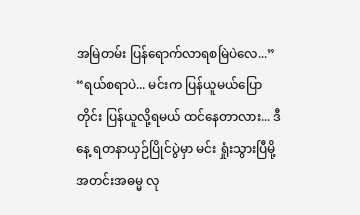အမြဲတမ်း ပြန်ရောက်လာရစမြဲပဲလေ...”
“ရယ်စရာပဲ... မင်းက ပြန်ယူမယ်ပြောတိုင်း ပြန်ယူလို့ရမယ် ထင်နေတာလား... ဒီနေ့ ရတနာယှဉ်ပြိုင်ပွဲမှာ မင်း ရှုံးသွားပြီမို့ အတင်းအဓမ္မ လု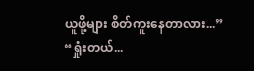ယူဖို့များ စိတ်ကူးနေတာလား...”
“ရှုံးတယ်...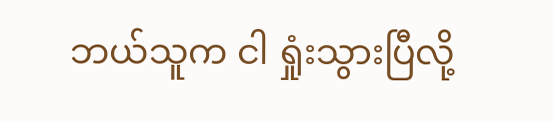ဘယ်သူက ငါ ရှုံးသွားပြီလို့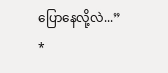ပြောနေလို့လဲ...”
*